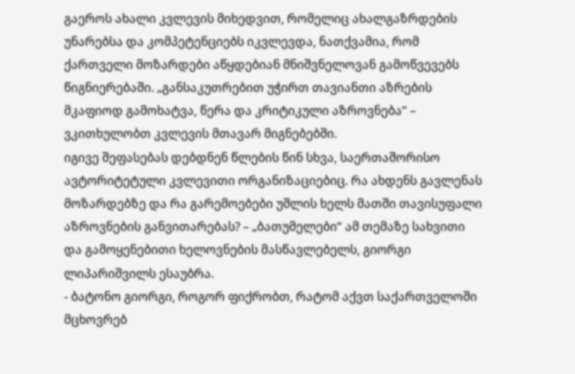გაეროს ახალი კვლევის მიხედვით, რომელიც ახალგაზრდების უნარებსა და კომპეტენციებს იკვლევდა, ნათქვამია, რომ ქართველი მოზარდები აწყდებიან მნიშვნელოვან გამოწვევებს წიგნიერებაში. „განსაკუთრებით უჭირთ თავიანთი აზრების მკაფიოდ გამოხატვა, წერა და კრიტიკული აზროვნება“ – ვკითხულობთ კვლევის მთავარ მიგნებებში.
იგივე შეფასებას დებდნენ წლების წინ სხვა, საერთაშორისო ავტორიტეტული კვლევითი ორგანიზაციებიც. რა ახდენს გავლენას მოზარდებზე და რა გარემოებები უშლის ხელს მათში თავისუფალი აზროვნების განვითარებას? – „ბათუმელები“ ამ თემაზე სახვითი და გამოყენებითი ხელოვნების მასწავლებელს, გიორგი ლიპარიშვილს ესაუბრა.
- ბატონო გიორგი, როგორ ფიქრობთ, რატომ აქვთ საქართველოში მცხოვრებ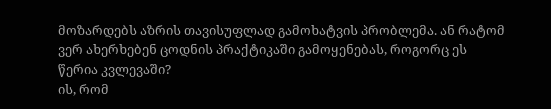მოზარდებს აზრის თავისუფლად გამოხატვის პრობლემა. ან რატომ ვერ ახერხებენ ცოდნის პრაქტიკაში გამოყენებას, როგორც ეს წერია კვლევაში?
ის, რომ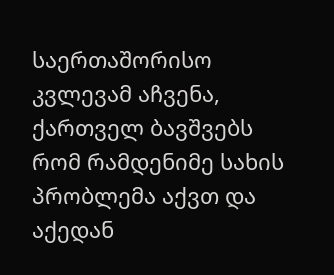საერთაშორისო კვლევამ აჩვენა, ქართველ ბავშვებს რომ რამდენიმე სახის პრობლემა აქვთ და აქედან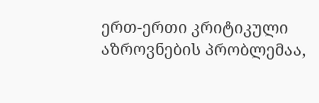ერთ-ერთი კრიტიკული აზროვნების პრობლემაა,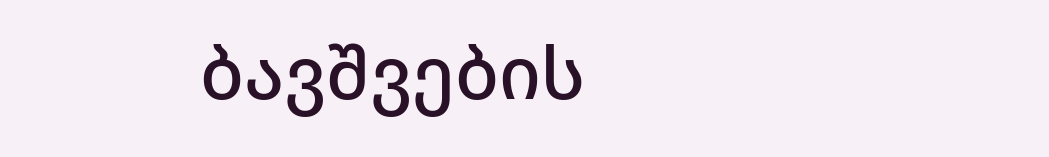ბავშვების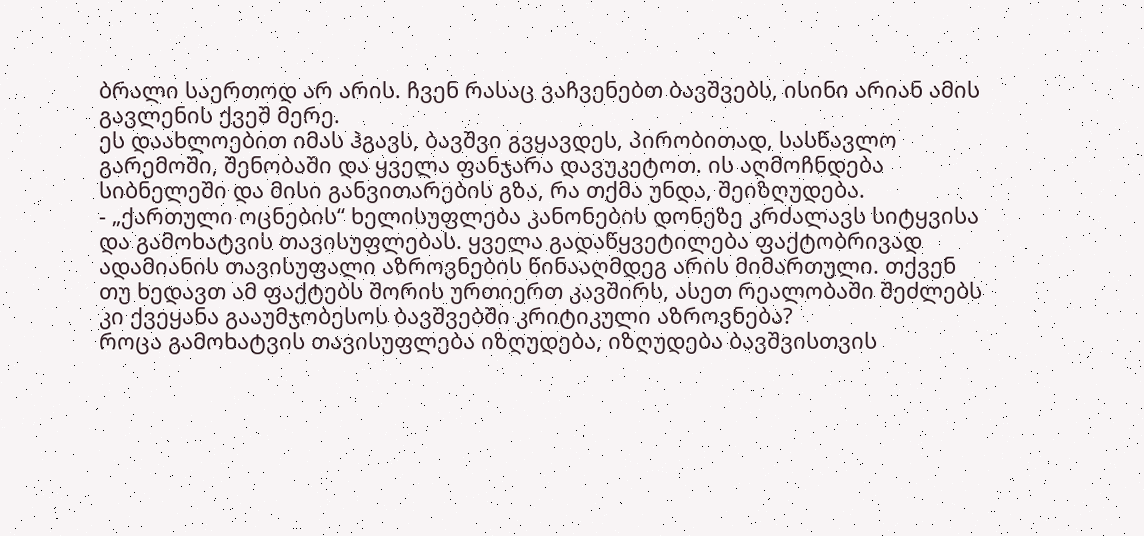ბრალი საერთოდ არ არის. ჩვენ რასაც ვაჩვენებთ ბავშვებს, ისინი არიან ამის გავლენის ქვეშ მერე.
ეს დაახლოებით იმას ჰგავს, ბავშვი გვყავდეს, პირობითად, სასწავლო გარემოში, შენობაში და ყველა ფანჯარა დავუკეტოთ. ის აღმოჩნდება სიბნელეში და მისი განვითარების გზა, რა თქმა უნდა, შეიზღუდება.
- „ქართული ოცნების“ ხელისუფლება კანონების დონეზე კრძალავს სიტყვისა და გამოხატვის თავისუფლებას. ყველა გადაწყვეტილება ფაქტობრივად ადამიანის თავისუფალი აზროვნების წინააღმდეგ არის მიმართული. თქვენ თუ ხედავთ ამ ფაქტებს შორის ურთიერთ კავშირს, ასეთ რეალობაში შეძლებს კი ქვეყანა გააუმჯობესოს ბავშვებში კრიტიკული აზროვნება?
როცა გამოხატვის თავისუფლება იზღუდება, იზღუდება ბავშვისთვის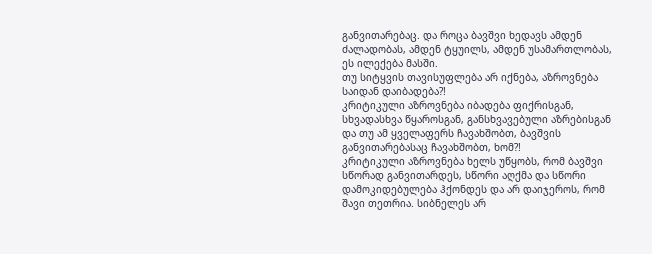განვითარებაც. და როცა ბავშვი ხედავს ამდენ ძალადობას, ამდენ ტყუილს, ამდენ უსამართლობას, ეს ილექება მასში.
თუ სიტყვის თავისუფლება არ იქნება, აზროვნება საიდან დაიბადება?!
კრიტიკული აზროვნება იბადება ფიქრისგან, სხვადასხვა წყაროსგან, განსხვავებული აზრებისგან და თუ ამ ყველაფერს ჩავახშობთ, ბავშვის განვითარებასაც ჩავახშობთ, ხომ?!
კრიტიკული აზროვნება ხელს უწყობს, რომ ბავშვი სწორად განვითარდეს, სწორი აღქმა და სწორი დამოკიდებულება ჰქონდეს და არ დაიჯეროს, რომ შავი თეთრია. სიბნელეს არ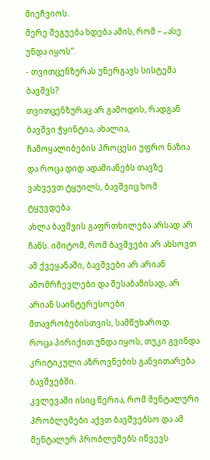მიეჩვიოს.
მერე შეგუება ხდება ამის, რომ – „ასე უნდა იყოს“.
- თვითცენზურას უნერგავს სისტემა ბავშვს?
თვითცენზურაც არ გამოდის, რადგან ბავშვი ჭყინტია, ახალია, ჩამოყალიბების პროცესი უფრო ნაზია და როცა დიდ ადამიანებს თავზე ვახვევთ ტყუილს, ბავშვიც ხომ ტყუვდება.
ახლა ბავშვის გაფრთხილება არსად არ ჩანს. იმიტომ, რომ ბავშვები არ ახსოვთ ამ ქვეყანაში, ბავშვები არ არიან ამომრჩევლები და შესაბამისად, არ არიან საინტერესოები მთავრობებისთვის, სამწუხაროდ.
როცა პირიქით უნდა იყოს, თუკი გვინდა კრიტიკული აზროვნების განვითარება ბავშვებში.
კვლევაში ისიც წერია, რომ მენტალური პრობლემები აქვთ ბავშვებსო და ამ მენტალურ პრობლემებს იწვევს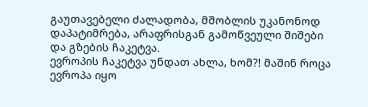გაუთავებელი ძალადობა, მშობლის უკანონოდ დაპატიმრება, არაფრისგან გამოწვეული შიშები და გზების ჩაკეტვა.
ევროპის ჩაკეტვა უნდათ ახლა, ხომ?! მაშინ როცა ევროპა იყო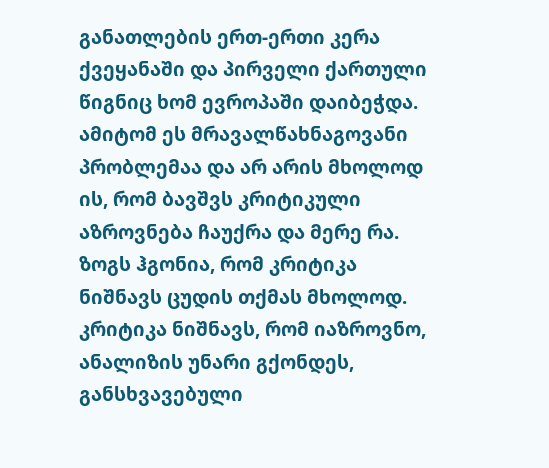განათლების ერთ-ერთი კერა ქვეყანაში და პირველი ქართული წიგნიც ხომ ევროპაში დაიბეჭდა. ამიტომ ეს მრავალწახნაგოვანი პრობლემაა და არ არის მხოლოდ ის, რომ ბავშვს კრიტიკული აზროვნება ჩაუქრა და მერე რა.
ზოგს ჰგონია, რომ კრიტიკა ნიშნავს ცუდის თქმას მხოლოდ. კრიტიკა ნიშნავს, რომ იაზროვნო, ანალიზის უნარი გქონდეს, განსხვავებული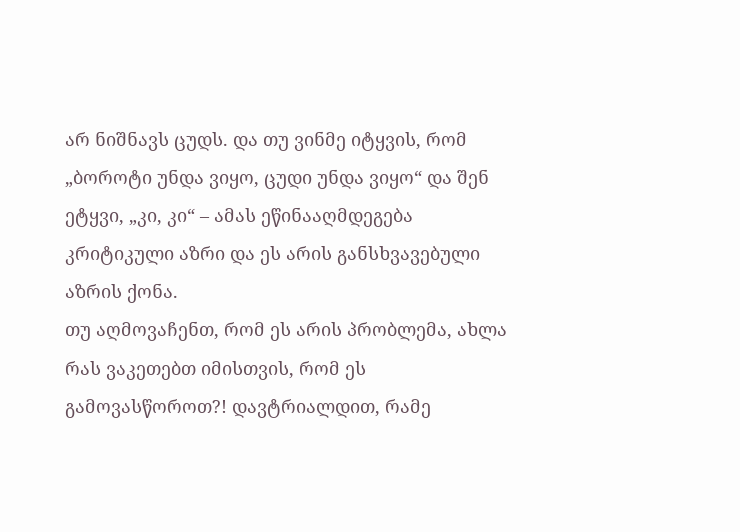არ ნიშნავს ცუდს. და თუ ვინმე იტყვის, რომ „ბოროტი უნდა ვიყო, ცუდი უნდა ვიყო“ და შენ ეტყვი, „კი, კი“ – ამას ეწინააღმდეგება კრიტიკული აზრი და ეს არის განსხვავებული აზრის ქონა.
თუ აღმოვაჩენთ, რომ ეს არის პრობლემა, ახლა რას ვაკეთებთ იმისთვის, რომ ეს გამოვასწოროთ?! დავტრიალდით, რამე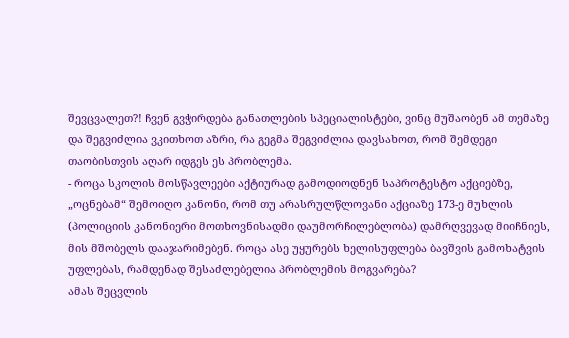შევცვალეთ?! ჩვენ გვჭირდება განათლების სპეციალისტები, ვინც მუშაობენ ამ თემაზე და შეგვიძლია ვკითხოთ აზრი, რა გეგმა შეგვიძლია დავსახოთ, რომ შემდეგი თაობისთვის აღარ იდგეს ეს პრობლემა.
- როცა სკოლის მოსწავლეები აქტიურად გამოდიოდნენ საპროტესტო აქციებზე, „ოცნებამ“ შემოიღო კანონი, რომ თუ არასრულწლოვანი აქციაზე 173-ე მუხლის (პოლიციის კანონიერი მოთხოვნისადმი დაუმორჩილებლობა) დამრღვევად მიიჩნიეს, მის მშობელს დააჯარიმებენ. როცა ასე უყურებს ხელისუფლება ბავშვის გამოხატვის უფლებას, რამდენად შესაძლებელია პრობლემის მოგვარება?
ამას შეცვლის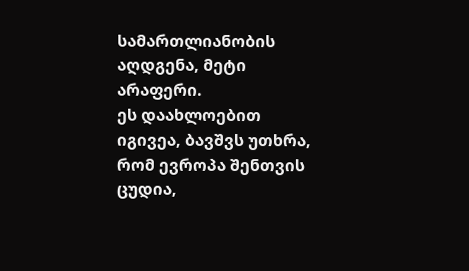სამართლიანობის აღდგენა, მეტი არაფერი.
ეს დაახლოებით იგივეა, ბავშვს უთხრა, რომ ევროპა შენთვის ცუდია,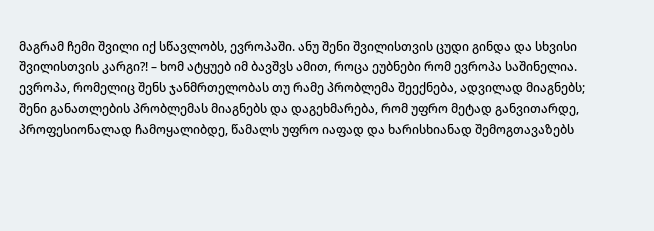მაგრამ ჩემი შვილი იქ სწავლობს, ევროპაში. ანუ შენი შვილისთვის ცუდი გინდა და სხვისი შვილისთვის კარგი?! – ხომ ატყუებ იმ ბავშვს ამით, როცა ეუბნები რომ ევროპა საშინელია.
ევროპა, რომელიც შენს ჯანმრთელობას თუ რამე პრობლემა შეექნება, ადვილად მიაგნებს; შენი განათლების პრობლემას მიაგნებს და დაგეხმარება, რომ უფრო მეტად განვითარდე, პროფესიონალად ჩამოყალიბდე, წამალს უფრო იაფად და ხარისხიანად შემოგთავაზებს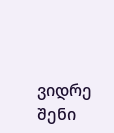ვიდრე შენი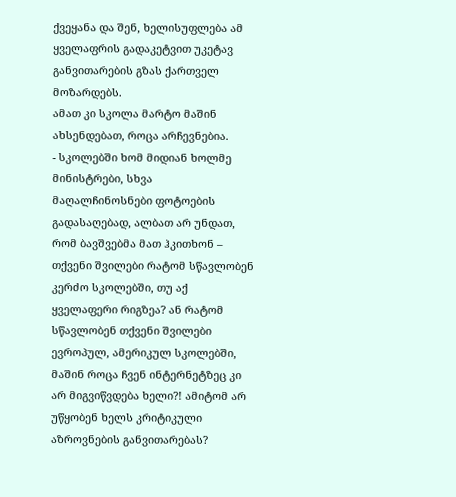ქვეყანა და შენ, ხელისუფლება ამ ყველაფრის გადაკეტვით უკეტავ განვითარების გზას ქართველ მოზარდებს.
ამათ კი სკოლა მარტო მაშინ ახსენდებათ, როცა არჩევნებია.
- სკოლებში ხომ მიდიან ხოლმე მინისტრები, სხვა მაღალჩინოსნები ფოტოების გადასაღებად, ალბათ არ უნდათ, რომ ბავშვებმა მათ ჰკითხონ – თქვენი შვილები რატომ სწავლობენ კერძო სკოლებში, თუ აქ ყველაფერი რიგზეა? ან რატომ სწავლობენ თქვენი შვილები ევროპულ, ამერიკულ სკოლებში, მაშინ როცა ჩვენ ინტერნეტზეც კი არ მიგვიწვდება ხელი?! ამიტომ არ უწყობენ ხელს კრიტიკული აზროვნების განვითარებას?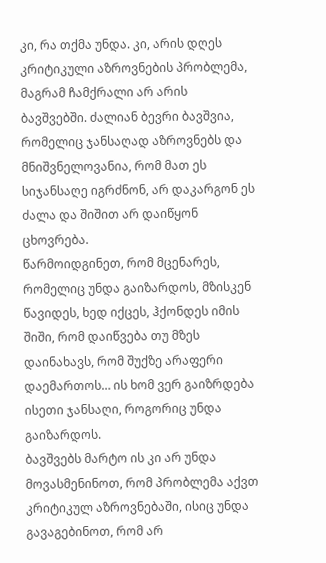კი, რა თქმა უნდა. კი, არის დღეს კრიტიკული აზროვნების პრობლემა, მაგრამ ჩამქრალი არ არის ბავშვებში. ძალიან ბევრი ბავშვია, რომელიც ჯანსაღად აზროვნებს და მნიშვნელოვანია, რომ მათ ეს სიჯანსაღე იგრძნონ, არ დაკარგონ ეს ძალა და შიშით არ დაიწყონ ცხოვრება.
წარმოიდგინეთ, რომ მცენარეს, რომელიც უნდა გაიზარდოს, მზისკენ წავიდეს, ხედ იქცეს, ჰქონდეს იმის შიში, რომ დაიწვება თუ მზეს დაინახავს, რომ შუქზე არაფერი დაემართოს… ის ხომ ვერ გაიზრდება ისეთი ჯანსაღი, როგორიც უნდა გაიზარდოს.
ბავშვებს მარტო ის კი არ უნდა მოვასმენინოთ, რომ პრობლემა აქვთ კრიტიკულ აზროვნებაში, ისიც უნდა გავაგებინოთ, რომ არ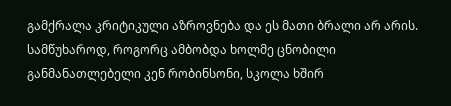გამქრალა კრიტიკული აზროვნება და ეს მათი ბრალი არ არის.
სამწუხაროდ, როგორც ამბობდა ხოლმე ცნობილი განმანათლებელი კენ რობინსონი, სკოლა ხშირ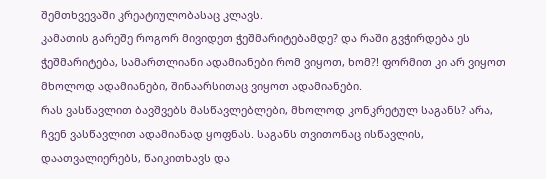შემთხვევაში კრეატიულობასაც კლავს.
კამათის გარეშე როგორ მივიდეთ ჭეშმარიტებამდე? და რაში გვჭირდება ეს ჭეშმარიტება, სამართლიანი ადამიანები რომ ვიყოთ, ხომ?! ფორმით კი არ ვიყოთ მხოლოდ ადამიანები, შინაარსითაც ვიყოთ ადამიანები.
რას ვასწავლით ბავშვებს მასწავლებლები, მხოლოდ კონკრეტულ საგანს? არა, ჩვენ ვასწავლით ადამიანად ყოფნას. საგანს თვითონაც ისწავლის, დაათვალიერებს, წაიკითხავს და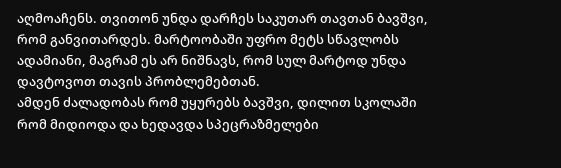აღმოაჩენს. თვითონ უნდა დარჩეს საკუთარ თავთან ბავშვი, რომ განვითარდეს. მარტოობაში უფრო მეტს სწავლობს ადამიანი, მაგრამ ეს არ ნიშნავს, რომ სულ მარტოდ უნდა დავტოვოთ თავის პრობლემებთან.
ამდენ ძალადობას რომ უყურებს ბავშვი, დილით სკოლაში რომ მიდიოდა და ხედავდა სპეცრაზმელები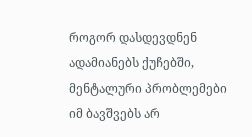როგორ დასდევდნენ ადამიანებს ქუჩებში, მენტალური პრობლემები იმ ბავშვებს არ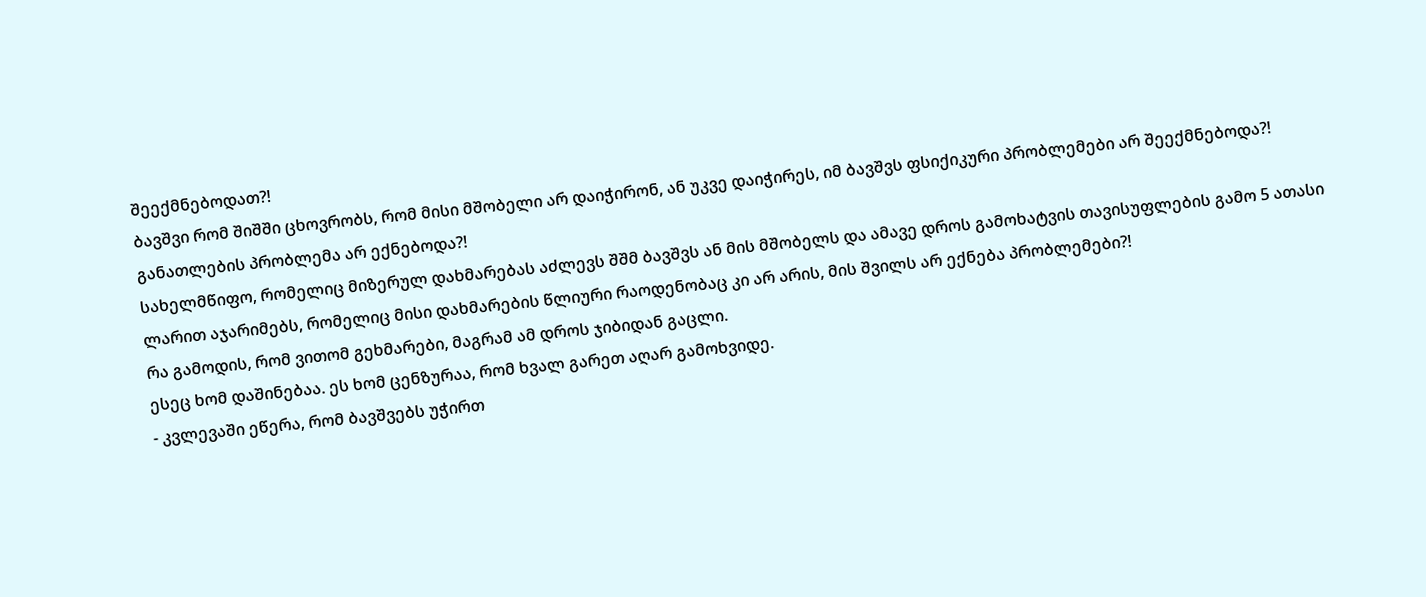შეექმნებოდათ?!
ბავშვი რომ შიშში ცხოვრობს, რომ მისი მშობელი არ დაიჭირონ, ან უკვე დაიჭირეს, იმ ბავშვს ფსიქიკური პრობლემები არ შეექმნებოდა?! განათლების პრობლემა არ ექნებოდა?!
სახელმწიფო, რომელიც მიზერულ დახმარებას აძლევს შშმ ბავშვს ან მის მშობელს და ამავე დროს გამოხატვის თავისუფლების გამო 5 ათასი ლარით აჯარიმებს, რომელიც მისი დახმარების წლიური რაოდენობაც კი არ არის, მის შვილს არ ექნება პრობლემები?!
რა გამოდის, რომ ვითომ გეხმარები, მაგრამ ამ დროს ჯიბიდან გაცლი.
ესეც ხომ დაშინებაა. ეს ხომ ცენზურაა, რომ ხვალ გარეთ აღარ გამოხვიდე.
- კვლევაში ეწერა, რომ ბავშვებს უჭირთ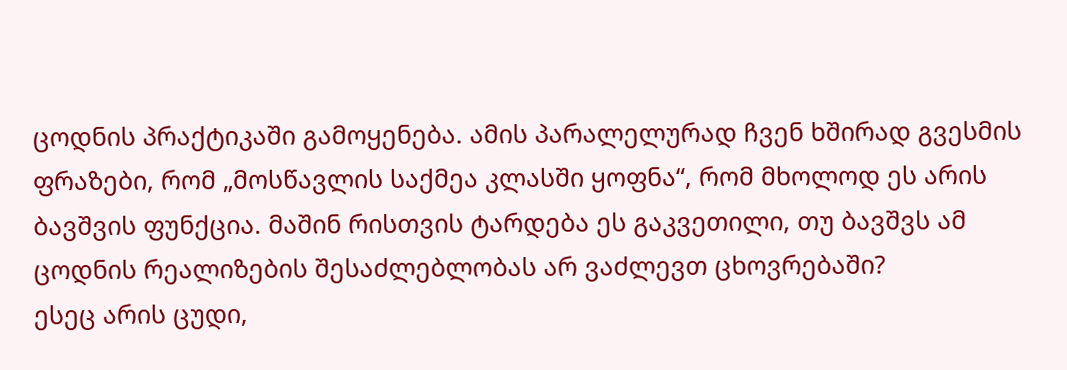ცოდნის პრაქტიკაში გამოყენება. ამის პარალელურად ჩვენ ხშირად გვესმის ფრაზები, რომ „მოსწავლის საქმეა კლასში ყოფნა“, რომ მხოლოდ ეს არის ბავშვის ფუნქცია. მაშინ რისთვის ტარდება ეს გაკვეთილი, თუ ბავშვს ამ ცოდნის რეალიზების შესაძლებლობას არ ვაძლევთ ცხოვრებაში?
ესეც არის ცუდი,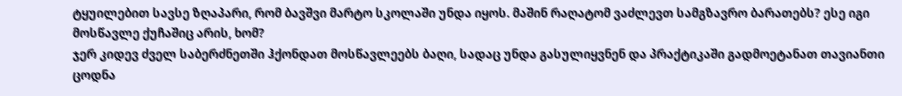ტყუილებით სავსე ზღაპარი, რომ ბავშვი მარტო სკოლაში უნდა იყოს. მაშინ რაღატომ ვაძლევთ სამგზავრო ბარათებს? ესე იგი მოსწავლე ქუჩაშიც არის, ხომ?
ჯერ კიდევ ძველ საბერძნეთში ჰქონდათ მოსწავლეებს ბაღი, სადაც უნდა გასულიყვნენ და პრაქტიკაში გადმოეტანათ თავიანთი ცოდნა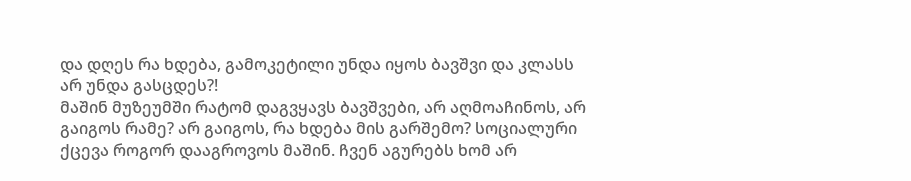და დღეს რა ხდება, გამოკეტილი უნდა იყოს ბავშვი და კლასს არ უნდა გასცდეს?!
მაშინ მუზეუმში რატომ დაგვყავს ბავშვები, არ აღმოაჩინოს, არ გაიგოს რამე? არ გაიგოს, რა ხდება მის გარშემო? სოციალური ქცევა როგორ დააგროვოს მაშინ. ჩვენ აგურებს ხომ არ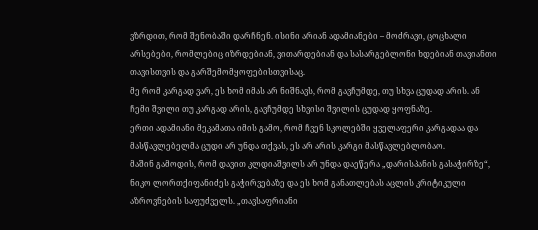ვზრდით, რომ შენობაში დარჩნენ. ისინი არიან ადამიანები – მოძრავი, ცოცხალი არსებები, რომლებიც იზრდებიან, ვითარდებიან და სასარგებლონი ხდებიან თავიანთი თავისთვის და გარშემომყოფებისთვისაც.
მე რომ კარგად ვარ, ეს ხომ იმას არ ნიშნავს, რომ გავჩუმდე, თუ სხვა ცუდად არის. ან ჩემი შვილი თუ კარგად არის, გავჩუმდე სხვისი შვილის ცუდად ყოფნაზე.
ერთი ადამიანი მეკამათა იმის გამო, რომ ჩვენ სკოლებში ყველაფერი კარგადაა და მასწავლებელმა ცუდი არ უნდა თქვას, ეს არ არის კარგი მასწავლებლობაო.
მაშინ გამოდის, რომ დავით კლდიაშვილს არ უნდა დაეწერა „დარისპანის გასაჭირზე“, ნიკო ლორთქიფანიძეს გაჭირვებაზე და ეს ხომ განათლებას აცლის კრიტიკული აზროვნების საფუძველს. „თავსაფრიანი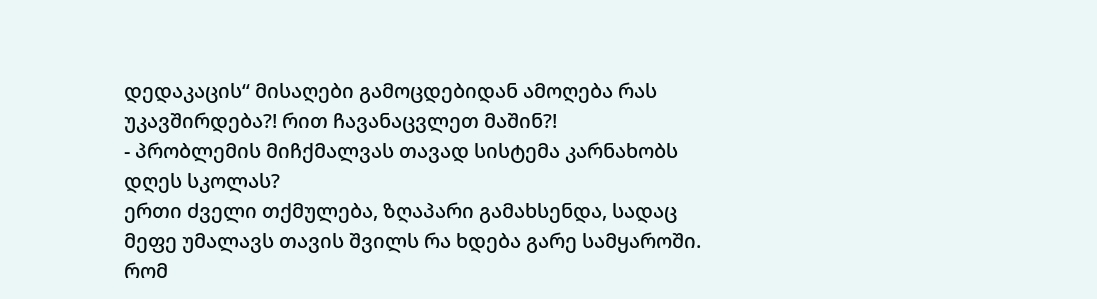დედაკაცის“ მისაღები გამოცდებიდან ამოღება რას უკავშირდება?! რით ჩავანაცვლეთ მაშინ?!
- პრობლემის მიჩქმალვას თავად სისტემა კარნახობს დღეს სკოლას?
ერთი ძველი თქმულება, ზღაპარი გამახსენდა, სადაც მეფე უმალავს თავის შვილს რა ხდება გარე სამყაროში.
რომ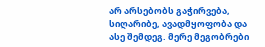არ არსებობს გაჭირვება, სიღარიბე, ავადმყოფობა და ასე შემდეგ. მერე მეგობრები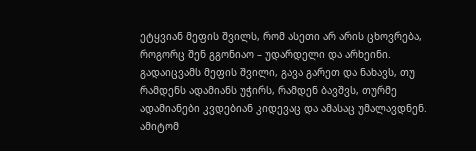ეტყვიან მეფის შვილს, რომ ასეთი არ არის ცხოვრება, როგორც შენ გგონიაო – უდარდელი და არხეინი.
გადაიცვამს მეფის შვილი, გავა გარეთ და ნახავს, თუ რამდენს ადამიანს უჭირს, რამდენ ბავშვს, თურმე ადამიანები კვდებიან კიდევაც და ამასაც უმალავდნენ. ამიტომ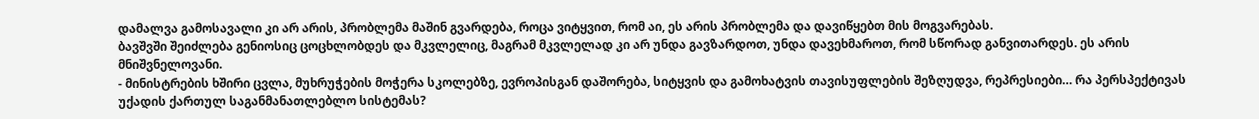დამალვა გამოსავალი კი არ არის, პრობლემა მაშინ გვარდება, როცა ვიტყვით, რომ აი, ეს არის პრობლემა და დავიწყებთ მის მოგვარებას.
ბავშვში შეიძლება გენიოსიც ცოცხლობდეს და მკვლელიც, მაგრამ მკვლელად კი არ უნდა გავზარდოთ, უნდა დავეხმაროთ, რომ სწორად განვითარდეს. ეს არის მნიშვნელოვანი.
- მინისტრების ხშირი ცვლა, მუხრუჭების მოჭერა სკოლებზე, ევროპისგან დაშორება, სიტყვის და გამოხატვის თავისუფლების შეზღუდვა, რეპრესიები… რა პერსპექტივას უქადის ქართულ საგანმანათლებლო სისტემას?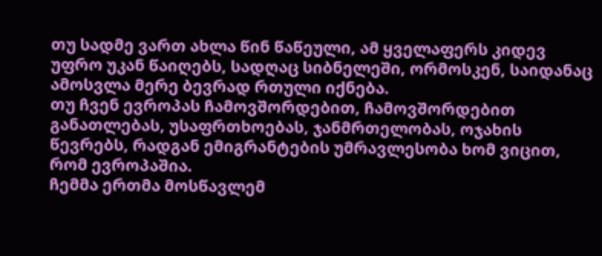თუ სადმე ვართ ახლა წინ წაწეული, ამ ყველაფერს კიდევ უფრო უკან წაიღებს, სადღაც სიბნელეში, ორმოსკენ, საიდანაც ამოსვლა მერე ბევრად რთული იქნება.
თუ ჩვენ ევროპას ჩამოვშორდებით, ჩამოვშორდებით განათლებას, უსაფრთხოებას, ჯანმრთელობას, ოჯახის წევრებს, რადგან ემიგრანტების უმრავლესობა ხომ ვიცით, რომ ევროპაშია.
ჩემმა ერთმა მოსწავლემ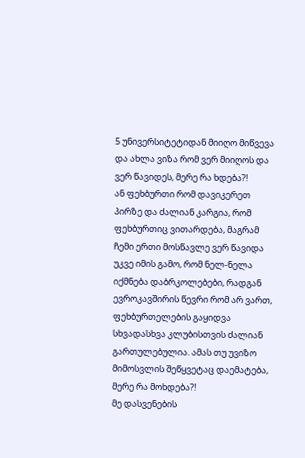5 უნივერსიტეტიდან მიიღო მიწვევა და ახლა ვიზა რომ ვერ მიიღოს და ვერ წავიდეს, მერე რა ხდება?!
ან ფეხბურთი რომ დავიკერეთ პირზე და ძალიან კარგია, რომ ფეხბურთიც ვითარდება, მაგრამ ჩემი ერთი მოსწავლე ვერ წავიდა უკვე იმის გამო, რომ ნელ-ნელა იქმნება დაბრკოლებები, რადგან ევროკავშირის წევრი რომ არ ვართ, ფეხბურთელების გაყიდვა სხვადასხვა კლუბისთვის ძალიან გართულებულია. ამას თუ უვიზო მიმოსვლის შეწყვეტაც დაემატება, მერე რა მოხდება?!
მე დასვენების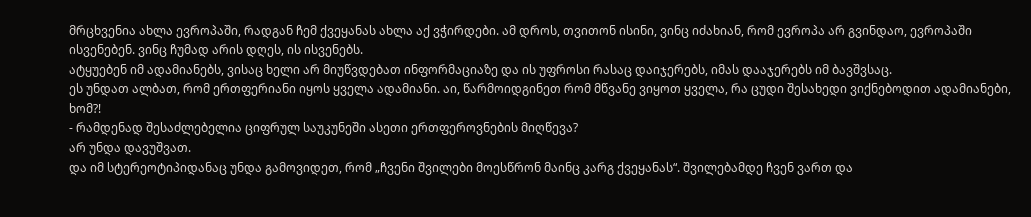მრცხვენია ახლა ევროპაში, რადგან ჩემ ქვეყანას ახლა აქ ვჭირდები. ამ დროს, თვითონ ისინი, ვინც იძახიან, რომ ევროპა არ გვინდაო, ევროპაში ისვენებენ. ვინც ჩუმად არის დღეს, ის ისვენებს.
ატყუებენ იმ ადამიანებს, ვისაც ხელი არ მიუწვდებათ ინფორმაციაზე და ის უფროსი რასაც დაიჯერებს, იმას დააჯერებს იმ ბავშვსაც.
ეს უნდათ ალბათ, რომ ერთფერიანი იყოს ყველა ადამიანი. აი, წარმოიდგინეთ რომ მწვანე ვიყოთ ყველა, რა ცუდი შესახედი ვიქნებოდით ადამიანები, ხომ?!
- რამდენად შესაძლებელია ციფრულ საუკუნეში ასეთი ერთფეროვნების მიღწევა?
არ უნდა დავუშვათ.
და იმ სტერეოტიპიდანაც უნდა გამოვიდეთ, რომ „ჩვენი შვილები მოესწრონ მაინც კარგ ქვეყანას“. შვილებამდე ჩვენ ვართ და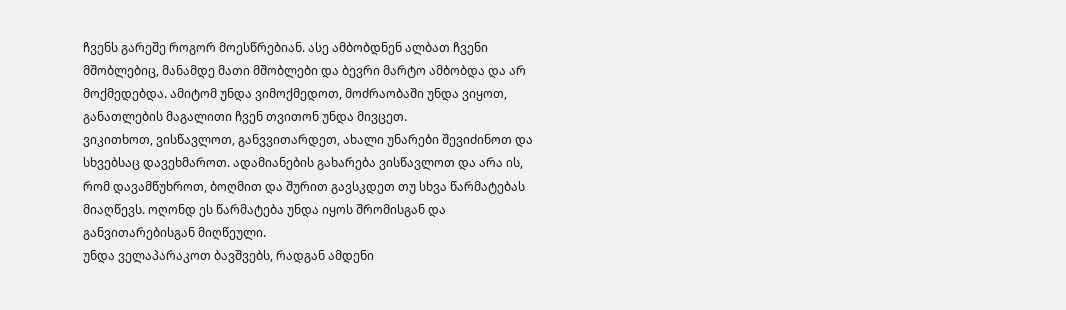ჩვენს გარეშე როგორ მოესწრებიან. ასე ამბობდნენ ალბათ ჩვენი მშობლებიც, მანამდე მათი მშობლები და ბევრი მარტო ამბობდა და არ მოქმედებდა. ამიტომ უნდა ვიმოქმედოთ, მოძრაობაში უნდა ვიყოთ, განათლების მაგალითი ჩვენ თვითონ უნდა მივცეთ.
ვიკითხოთ, ვისწავლოთ, განვვითარდეთ, ახალი უნარები შევიძინოთ და სხვებსაც დავეხმაროთ. ადამიანების გახარება ვისწავლოთ და არა ის, რომ დავამწუხროთ, ბოღმით და შურით გავსკდეთ თუ სხვა წარმატებას მიაღწევს. ოღონდ ეს წარმატება უნდა იყოს შრომისგან და განვითარებისგან მიღწეული.
უნდა ველაპარაკოთ ბავშვებს, რადგან ამდენი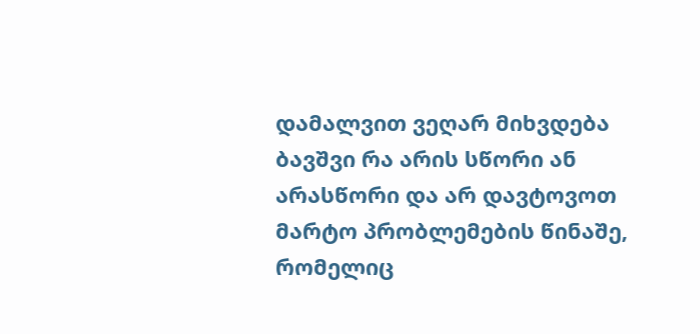დამალვით ვეღარ მიხვდება ბავშვი რა არის სწორი ან არასწორი და არ დავტოვოთ მარტო პრობლემების წინაშე, რომელიც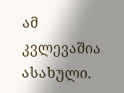ამ კვლევაშია ასახული.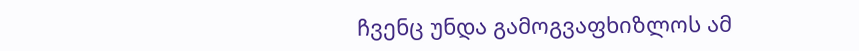ჩვენც უნდა გამოგვაფხიზლოს ამ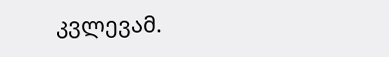კვლევამ.